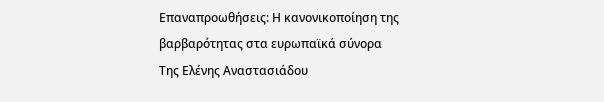Επαναπροωθήσεις: Η κανονικοποίηση της βαρβαρότητας στα ευρωπαϊκά σύνορα
Της Ελένης Αναστασιάδου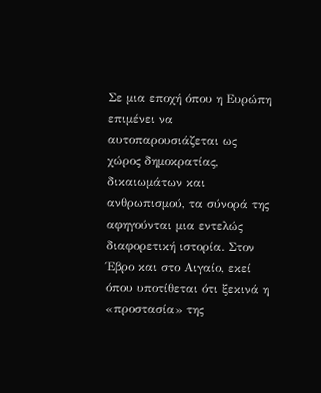Σε µια εποχή όπου η Ευρώπη επιµένει να αυτοπαρουσιάζεται ως χώρος δηµοκρατίας, δικαιωµάτων και ανθρωπισµού, τα σύνορά της αφηγούνται µια εντελώς διαφορετική ιστορία. Στον Έβρο και στο Αιγαίο, εκεί όπου υποτίθεται ότι ξεκινά η «προστασία» της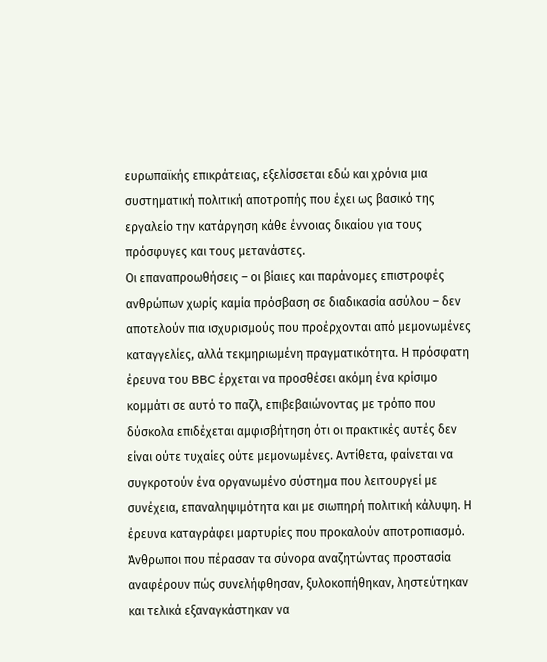ευρωπαϊκής επικράτειας, εξελίσσεται εδώ και χρόνια µια συστηµατική πολιτική αποτροπής που έχει ως βασικό της εργαλείο την κατάργηση κάθε έννοιας δικαίου για τους πρόσφυγες και τους µετανάστες.
Οι επαναπροωθήσεις – οι βίαιες και παράνοµες επιστροφές ανθρώπων χωρίς καµία πρόσβαση σε διαδικασία ασύλου – δεν αποτελούν πια ισχυρισµούς που προέρχονται από µεµονωµένες καταγγελίες, αλλά τεκµηριωµένη πραγµατικότητα. Η πρόσφατη έρευνα του BBC έρχεται να προσθέσει ακόµη ένα κρίσιµο κοµµάτι σε αυτό το παζλ, επιβεβαιώνοντας µε τρόπο που δύσκολα επιδέχεται αµφισβήτηση ότι οι πρακτικές αυτές δεν είναι ούτε τυχαίες ούτε µεµονωµένες. Αντίθετα, φαίνεται να συγκροτούν ένα οργανωµένο σύστηµα που λειτουργεί µε συνέχεια, επαναληψιµότητα και µε σιωπηρή πολιτική κάλυψη. Η έρευνα καταγράφει µαρτυρίες που προκαλούν αποτροπιασµό. Άνθρωποι που πέρασαν τα σύνορα αναζητώντας προστασία αναφέρουν πώς συνελήφθησαν, ξυλοκοπήθηκαν, ληστεύτηκαν και τελικά εξαναγκάστηκαν να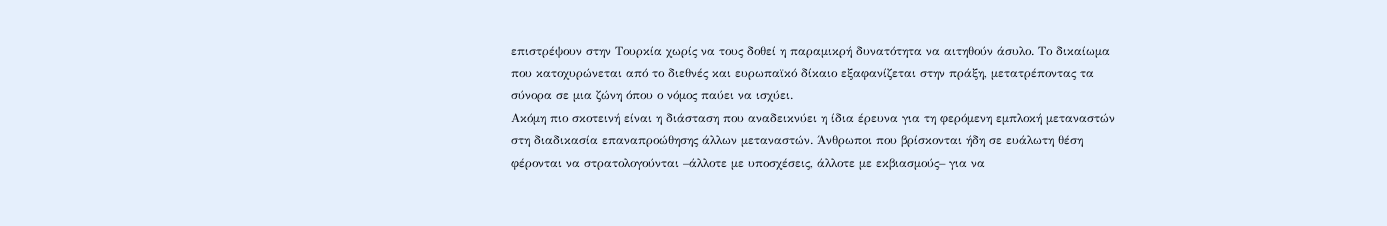επιστρέψουν στην Τουρκία χωρίς να τους δοθεί η παραµικρή δυνατότητα να αιτηθούν άσυλο. Το δικαίωµα που κατοχυρώνεται από το διεθνές και ευρωπαϊκό δίκαιο εξαφανίζεται στην πράξη, µετατρέποντας τα σύνορα σε µια ζώνη όπου ο νόµος παύει να ισχύει.
Ακόµη πιο σκοτεινή είναι η διάσταση που αναδεικνύει η ίδια έρευνα για τη φερόµενη εµπλοκή µεταναστών στη διαδικασία επαναπροώθησης άλλων µεταναστών. Άνθρωποι που βρίσκονται ήδη σε ευάλωτη θέση φέρονται να στρατολογούνται –άλλοτε µε υποσχέσεις, άλλοτε µε εκβιασµούς– για να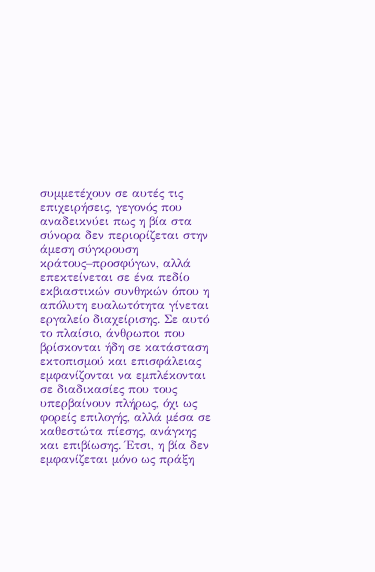συµµετέχουν σε αυτές τις επιχειρήσεις, γεγονός που αναδεικνύει πως η βία στα σύνορα δεν περιορίζεται στην άµεση σύγκρουση κράτους–προσφύγων, αλλά επεκτείνεται σε ένα πεδίο εκβιαστικών συνθηκών όπου η απόλυτη ευαλωτότητα γίνεται εργαλείο διαχείρισης. Σε αυτό το πλαίσιο, άνθρωποι που βρίσκονται ήδη σε κατάσταση εκτοπισµού και επισφάλειας εµφανίζονται να εµπλέκονται σε διαδικασίες που τους υπερβαίνουν πλήρως, όχι ως φορείς επιλογής, αλλά µέσα σε καθεστώτα πίεσης, ανάγκης και επιβίωσης. Έτσι, η βία δεν εµφανίζεται µόνο ως πράξη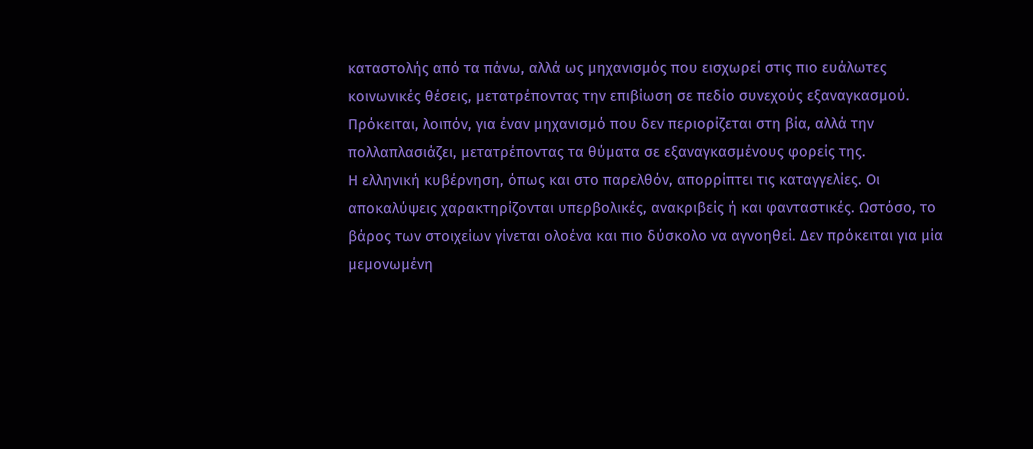καταστολής από τα πάνω, αλλά ως µηχανισµός που εισχωρεί στις πιο ευάλωτες κοινωνικές θέσεις, µετατρέποντας την επιβίωση σε πεδίο συνεχούς εξαναγκασµού. Πρόκειται, λοιπόν, για έναν µηχανισµό που δεν περιορίζεται στη βία, αλλά την πολλαπλασιάζει, µετατρέποντας τα θύµατα σε εξαναγκασµένους φορείς της.
Η ελληνική κυβέρνηση, όπως και στο παρελθόν, απορρίπτει τις καταγγελίες. Οι αποκαλύψεις χαρακτηρίζονται υπερβολικές, ανακριβείς ή και φανταστικές. Ωστόσο, το βάρος των στοιχείων γίνεται ολοένα και πιο δύσκολο να αγνοηθεί. ∆εν πρόκειται για µία µεµονωµένη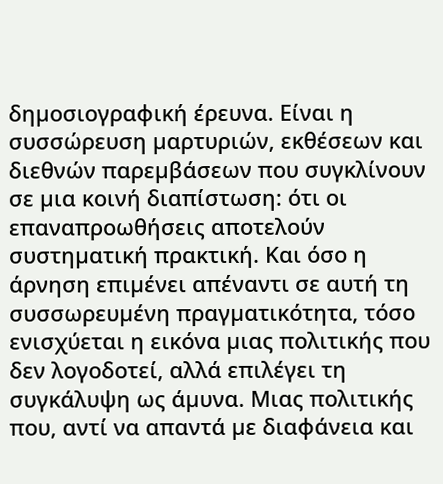δηµοσιογραφική έρευνα. Είναι η συσσώρευση µαρτυριών, εκθέσεων και διεθνών παρεµβάσεων που συγκλίνουν σε µια κοινή διαπίστωση: ότι οι επαναπροωθήσεις αποτελούν συστηµατική πρακτική. Και όσο η άρνηση επιµένει απέναντι σε αυτή τη συσσωρευµένη πραγµατικότητα, τόσο ενισχύεται η εικόνα µιας πολιτικής που δεν λογοδοτεί, αλλά επιλέγει τη συγκάλυψη ως άµυνα. Μιας πολιτικής που, αντί να απαντά µε διαφάνεια και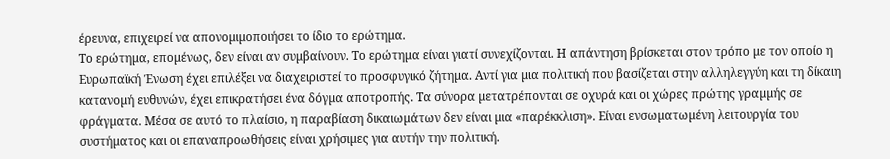έρευνα, επιχειρεί να απονοµιµοποιήσει το ίδιο το ερώτηµα.
Το ερώτηµα, εποµένως, δεν είναι αν συµβαίνουν. Το ερώτηµα είναι γιατί συνεχίζονται. Η απάντηση βρίσκεται στον τρόπο µε τον οποίο η Ευρωπαϊκή Ένωση έχει επιλέξει να διαχειριστεί το προσφυγικό ζήτηµα. Αντί για µια πολιτική που βασίζεται στην αλληλεγγύη και τη δίκαιη κατανοµή ευθυνών, έχει επικρατήσει ένα δόγµα αποτροπής. Τα σύνορα µετατρέπονται σε οχυρά και οι χώρες πρώτης γραµµής σε φράγµατα. Μέσα σε αυτό το πλαίσιο, η παραβίαση δικαιωµάτων δεν είναι µια «παρέκκλιση». Είναι ενσωµατωµένη λειτουργία του συστήµατος και οι επαναπροωθήσεις είναι χρήσιµες για αυτήν την πολιτική.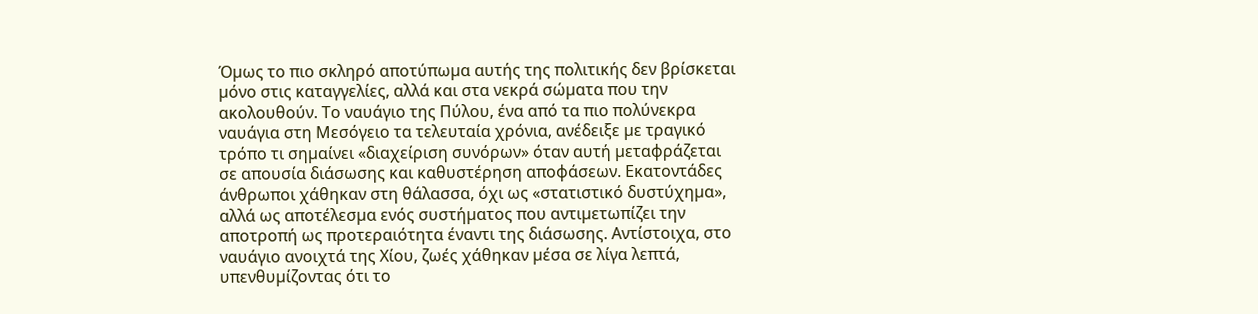Όµως το πιο σκληρό αποτύπωµα αυτής της πολιτικής δεν βρίσκεται µόνο στις καταγγελίες, αλλά και στα νεκρά σώµατα που την ακολουθούν. Το ναυάγιο της Πύλου, ένα από τα πιο πολύνεκρα ναυάγια στη Μεσόγειο τα τελευταία χρόνια, ανέδειξε µε τραγικό τρόπο τι σηµαίνει «διαχείριση συνόρων» όταν αυτή µεταφράζεται σε απουσία διάσωσης και καθυστέρηση αποφάσεων. Εκατοντάδες άνθρωποι χάθηκαν στη θάλασσα, όχι ως «στατιστικό δυστύχηµα», αλλά ως αποτέλεσµα ενός συστήµατος που αντιµετωπίζει την αποτροπή ως προτεραιότητα έναντι της διάσωσης. Αντίστοιχα, στο ναυάγιο ανοιχτά της Χίου, ζωές χάθηκαν µέσα σε λίγα λεπτά, υπενθυµίζοντας ότι το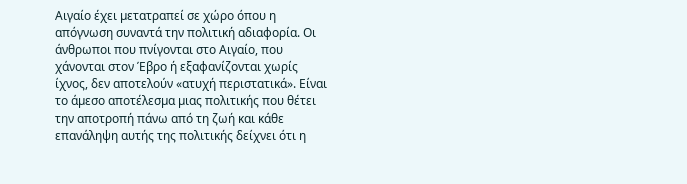Αιγαίο έχει µετατραπεί σε χώρο όπου η απόγνωση συναντά την πολιτική αδιαφορία. Οι άνθρωποι που πνίγονται στο Αιγαίο, που χάνονται στον Έβρο ή εξαφανίζονται χωρίς ίχνος, δεν αποτελούν «ατυχή περιστατικά». Είναι το άµεσο αποτέλεσµα µιας πολιτικής που θέτει την αποτροπή πάνω από τη ζωή και κάθε επανάληψη αυτής της πολιτικής δείχνει ότι η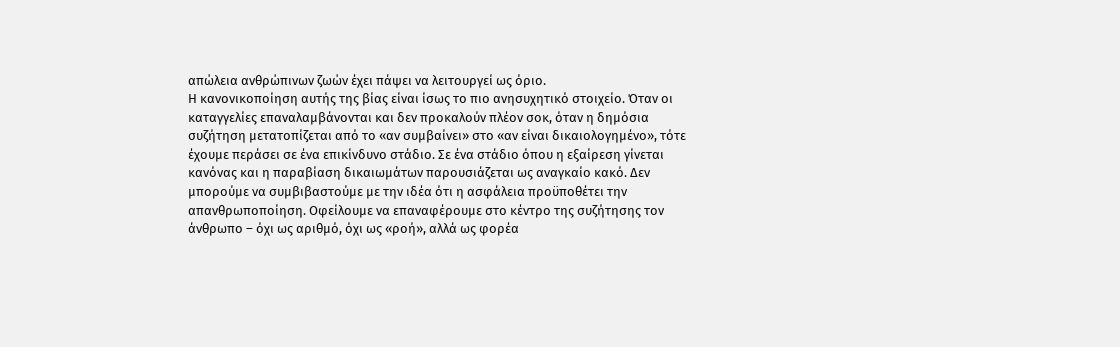απώλεια ανθρώπινων ζωών έχει πάψει να λειτουργεί ως όριο.
Η κανονικοποίηση αυτής της βίας είναι ίσως το πιο ανησυχητικό στοιχείο. Όταν οι καταγγελίες επαναλαµβάνονται και δεν προκαλούν πλέον σοκ, όταν η δηµόσια συζήτηση µετατοπίζεται από το «αν συµβαίνει» στο «αν είναι δικαιολογηµένο», τότε έχουµε περάσει σε ένα επικίνδυνο στάδιο. Σε ένα στάδιο όπου η εξαίρεση γίνεται κανόνας και η παραβίαση δικαιωµάτων παρουσιάζεται ως αναγκαίο κακό. ∆εν µπορούµε να συµβιβαστούµε µε την ιδέα ότι η ασφάλεια προϋποθέτει την απανθρωποποίηση. Οφείλουµε να επαναφέρουµε στο κέντρο της συζήτησης τον άνθρωπο – όχι ως αριθµό, όχι ως «ροή», αλλά ως φορέα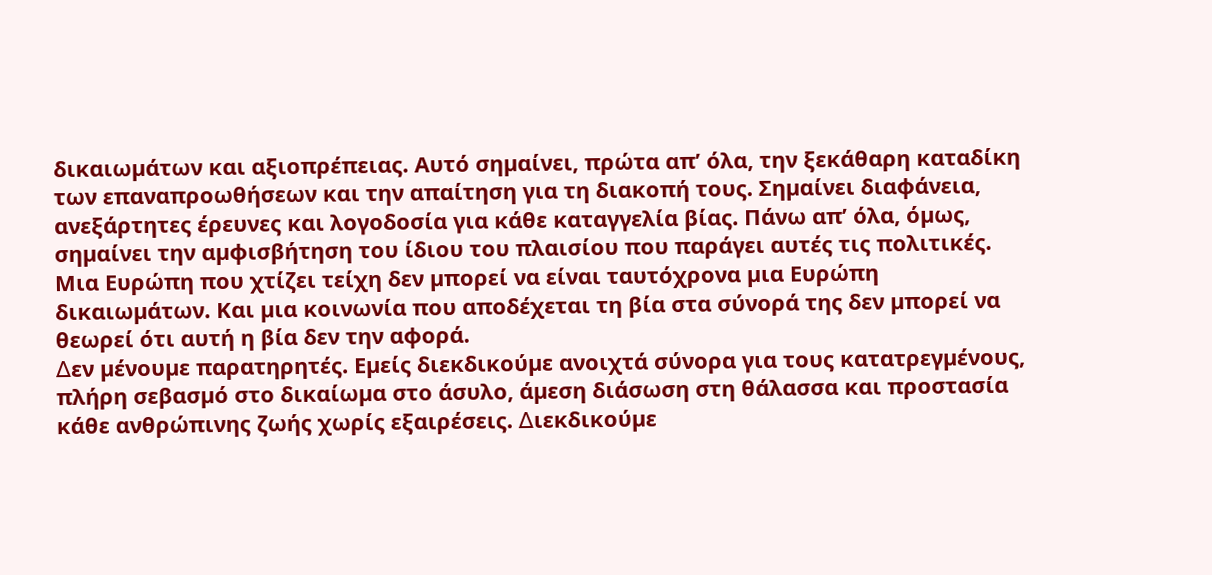δικαιωµάτων και αξιοπρέπειας. Αυτό σηµαίνει, πρώτα απ’ όλα, την ξεκάθαρη καταδίκη των επαναπροωθήσεων και την απαίτηση για τη διακοπή τους. Σηµαίνει διαφάνεια, ανεξάρτητες έρευνες και λογοδοσία για κάθε καταγγελία βίας. Πάνω απ’ όλα, όµως, σηµαίνει την αµφισβήτηση του ίδιου του πλαισίου που παράγει αυτές τις πολιτικές. Μια Ευρώπη που χτίζει τείχη δεν µπορεί να είναι ταυτόχρονα µια Ευρώπη δικαιωµάτων. Και µια κοινωνία που αποδέχεται τη βία στα σύνορά της δεν µπορεί να θεωρεί ότι αυτή η βία δεν την αφορά.
∆εν µένουµε παρατηρητές. Εµείς διεκδικούµε ανοιχτά σύνορα για τους κατατρεγµένους, πλήρη σεβασµό στο δικαίωµα στο άσυλο, άµεση διάσωση στη θάλασσα και προστασία κάθε ανθρώπινης ζωής χωρίς εξαιρέσεις. ∆ιεκδικούµε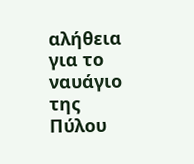αλήθεια για το ναυάγιο της Πύλου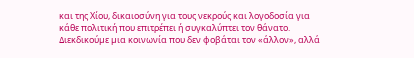και της Χίου, δικαιοσύνη για τους νεκρούς και λογοδοσία για κάθε πολιτική που επιτρέπει ή συγκαλύπτει τον θάνατο. ∆ιεκδικούµε µια κοινωνία που δεν φοβάται τον «άλλον», αλλά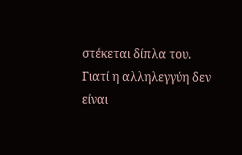στέκεται δίπλα του. Γιατί η αλληλεγγύη δεν είναι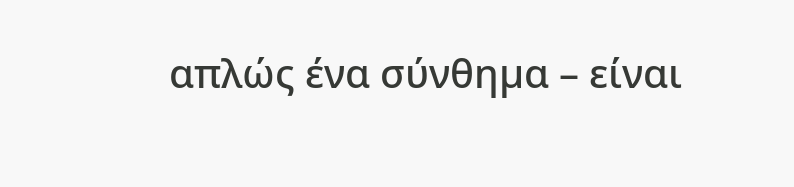απλώς ένα σύνθηµα – είναι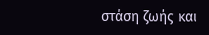στάση ζωής και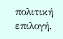πολιτική επιλογή.